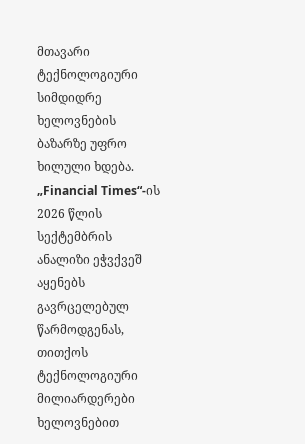მთავარი
ტექნოლოგიური სიმდიდრე ხელოვნების ბაზარზე უფრო ხილული ხდება. „Financial Times“-ის 2026 წლის სექტემბრის ანალიზი ეჭვქვეშ აყენებს გავრცელებულ წარმოდგენას, თითქოს ტექნოლოგიური მილიარდერები ხელოვნებით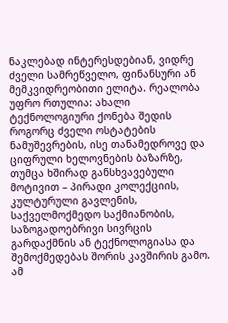ნაკლებად ინტერესდებიან, ვიდრე ძველი სამრეწველო, ფინანსური ან მემკვიდრეობითი ელიტა. რეალობა უფრო რთულია: ახალი ტექნოლოგიური ქონება შედის როგორც ძველი ოსტატების ნამუშევრების, ისე თანამედროვე და ციფრული ხელოვნების ბაზარზე, თუმცა ხშირად განსხვავებული მოტივით – პირადი კოლექციის, კულტურული გავლენის, საქველმოქმედო საქმიანობის, საზოგადოებრივი სივრცის გარდაქმნის ან ტექნოლოგიასა და შემოქმედებას შორის კავშირის გამო.
ამ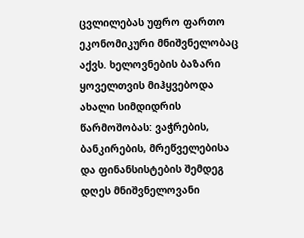ცვლილებას უფრო ფართო ეკონომიკური მნიშვნელობაც აქვს. ხელოვნების ბაზარი ყოველთვის მიჰყვებოდა ახალი სიმდიდრის წარმოშობას: ვაჭრების, ბანკირების, მრეწველებისა და ფინანსისტების შემდეგ დღეს მნიშვნელოვანი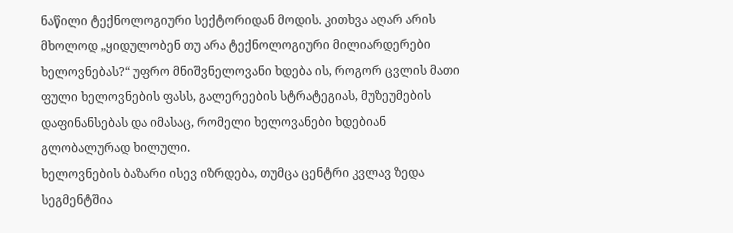ნაწილი ტექნოლოგიური სექტორიდან მოდის. კითხვა აღარ არის მხოლოდ „ყიდულობენ თუ არა ტექნოლოგიური მილიარდერები ხელოვნებას?“ უფრო მნიშვნელოვანი ხდება ის, როგორ ცვლის მათი ფული ხელოვნების ფასს, გალერეების სტრატეგიას, მუზეუმების დაფინანსებას და იმასაც, რომელი ხელოვანები ხდებიან გლობალურად ხილული.
ხელოვნების ბაზარი ისევ იზრდება, თუმცა ცენტრი კვლავ ზედა სეგმენტშია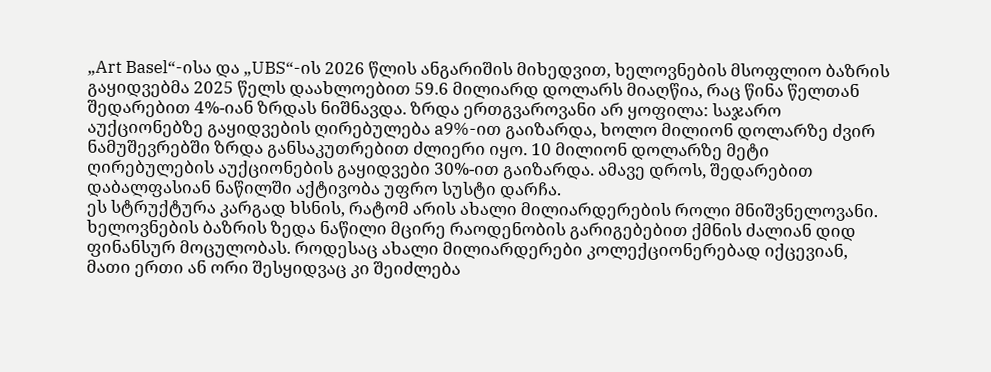„Art Basel“-ისა და „UBS“-ის 2026 წლის ანგარიშის მიხედვით, ხელოვნების მსოფლიო ბაზრის გაყიდვებმა 2025 წელს დაახლოებით 59.6 მილიარდ დოლარს მიაღწია, რაც წინა წელთან შედარებით 4%-იან ზრდას ნიშნავდა. ზრდა ერთგვაროვანი არ ყოფილა: საჯარო აუქციონებზე გაყიდვების ღირებულება a9%-ით გაიზარდა, ხოლო მილიონ დოლარზე ძვირ ნამუშევრებში ზრდა განსაკუთრებით ძლიერი იყო. 10 მილიონ დოლარზე მეტი ღირებულების აუქციონების გაყიდვები 30%-ით გაიზარდა. ამავე დროს, შედარებით დაბალფასიან ნაწილში აქტივობა უფრო სუსტი დარჩა.
ეს სტრუქტურა კარგად ხსნის, რატომ არის ახალი მილიარდერების როლი მნიშვნელოვანი. ხელოვნების ბაზრის ზედა ნაწილი მცირე რაოდენობის გარიგებებით ქმნის ძალიან დიდ ფინანსურ მოცულობას. როდესაც ახალი მილიარდერები კოლექციონერებად იქცევიან, მათი ერთი ან ორი შესყიდვაც კი შეიძლება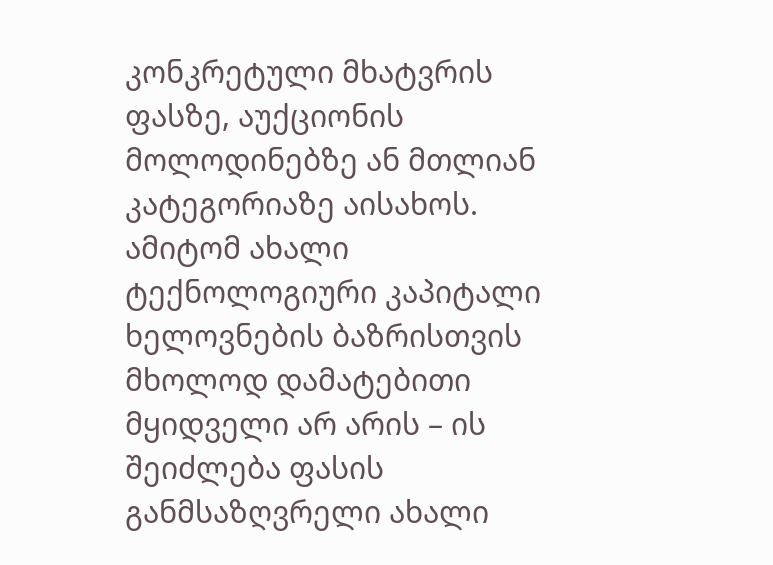კონკრეტული მხატვრის ფასზე, აუქციონის მოლოდინებზე ან მთლიან კატეგორიაზე აისახოს. ამიტომ ახალი ტექნოლოგიური კაპიტალი ხელოვნების ბაზრისთვის მხოლოდ დამატებითი მყიდველი არ არის – ის შეიძლება ფასის განმსაზღვრელი ახალი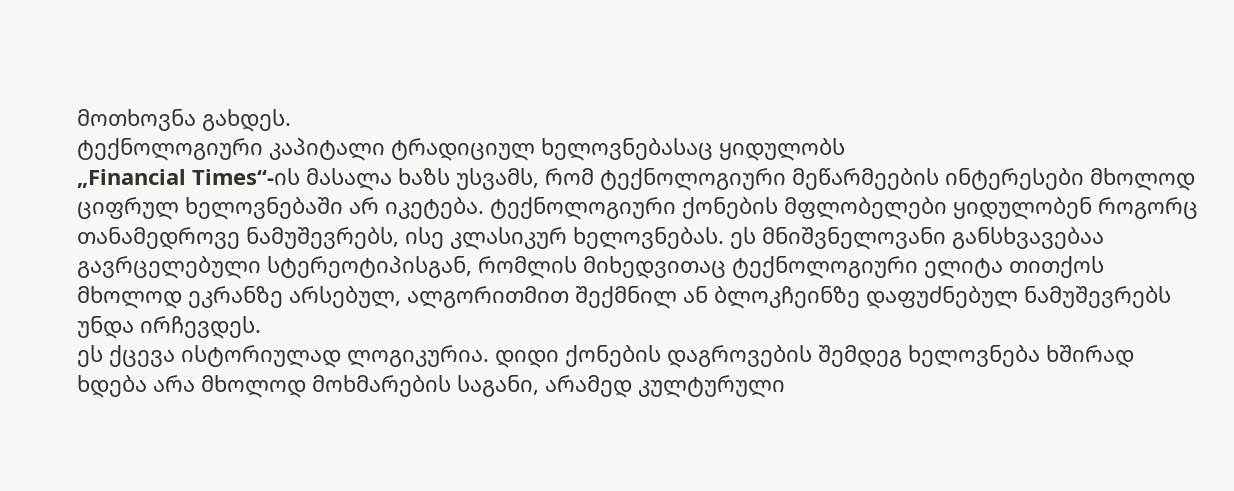მოთხოვნა გახდეს.
ტექნოლოგიური კაპიტალი ტრადიციულ ხელოვნებასაც ყიდულობს
„Financial Times“-ის მასალა ხაზს უსვამს, რომ ტექნოლოგიური მეწარმეების ინტერესები მხოლოდ ციფრულ ხელოვნებაში არ იკეტება. ტექნოლოგიური ქონების მფლობელები ყიდულობენ როგორც თანამედროვე ნამუშევრებს, ისე კლასიკურ ხელოვნებას. ეს მნიშვნელოვანი განსხვავებაა გავრცელებული სტერეოტიპისგან, რომლის მიხედვითაც ტექნოლოგიური ელიტა თითქოს მხოლოდ ეკრანზე არსებულ, ალგორითმით შექმნილ ან ბლოკჩეინზე დაფუძნებულ ნამუშევრებს უნდა ირჩევდეს.
ეს ქცევა ისტორიულად ლოგიკურია. დიდი ქონების დაგროვების შემდეგ ხელოვნება ხშირად ხდება არა მხოლოდ მოხმარების საგანი, არამედ კულტურული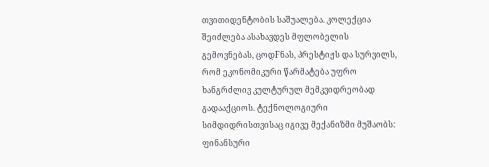თვითიდენტობის საშუალება. კოლექცია შეიძლება ასახავდეს მფლობელის გემოვნებას, ცოდFნას, პრესტიჟს და სურვილს, რომ ეკონომიკური წარმატება უფრო ხანგრძლივ კულტურულ მემკვიდრეობად გადააქციოს. ტექნოლოგიური სიმდიდრისთვისაც იგივე მექანიზმი მუშაობს: ფინანსური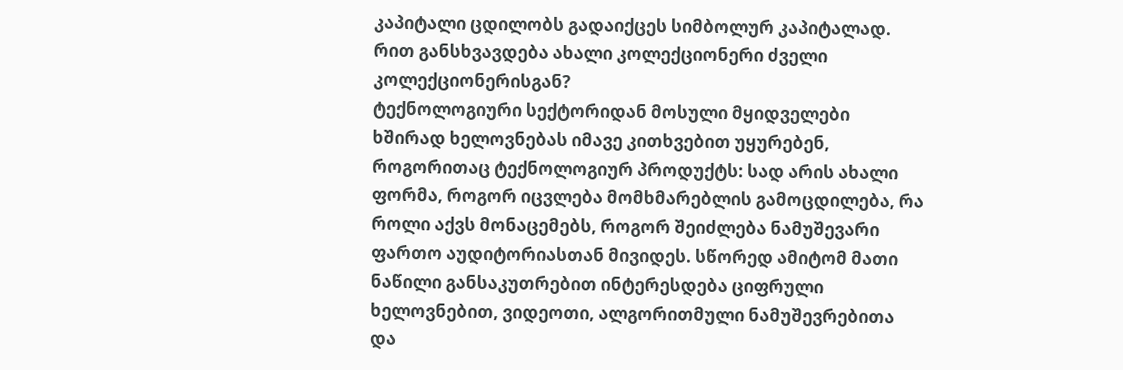კაპიტალი ცდილობს გადაიქცეს სიმბოლურ კაპიტალად.
რით განსხვავდება ახალი კოლექციონერი ძველი კოლექციონერისგან?
ტექნოლოგიური სექტორიდან მოსული მყიდველები ხშირად ხელოვნებას იმავე კითხვებით უყურებენ, როგორითაც ტექნოლოგიურ პროდუქტს: სად არის ახალი ფორმა, როგორ იცვლება მომხმარებლის გამოცდილება, რა როლი აქვს მონაცემებს, როგორ შეიძლება ნამუშევარი ფართო აუდიტორიასთან მივიდეს. სწორედ ამიტომ მათი ნაწილი განსაკუთრებით ინტერესდება ციფრული ხელოვნებით, ვიდეოთი, ალგორითმული ნამუშევრებითა და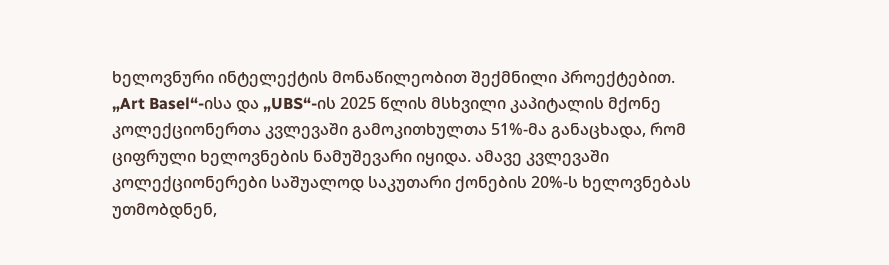ხელოვნური ინტელექტის მონაწილეობით შექმნილი პროექტებით.
„Art Basel“-ისა და „UBS“-ის 2025 წლის მსხვილი კაპიტალის მქონე კოლექციონერთა კვლევაში გამოკითხულთა 51%-მა განაცხადა, რომ ციფრული ხელოვნების ნამუშევარი იყიდა. ამავე კვლევაში კოლექციონერები საშუალოდ საკუთარი ქონების 20%-ს ხელოვნებას უთმობდნენ,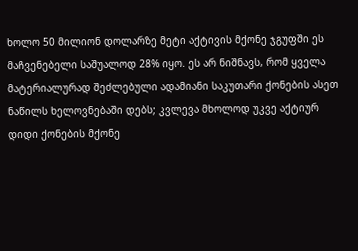ხოლო 50 მილიონ დოლარზე მეტი აქტივის მქონე ჯგუფში ეს მაჩვენებელი საშუალოდ 28% იყო. ეს არ ნიშნავს, რომ ყველა მატერიალურად შეძლებული ადამიანი საკუთარი ქონების ასეთ ნაწილს ხელოვნებაში დებს; კვლევა მხოლოდ უკვე აქტიურ დიდი ქონების მქონე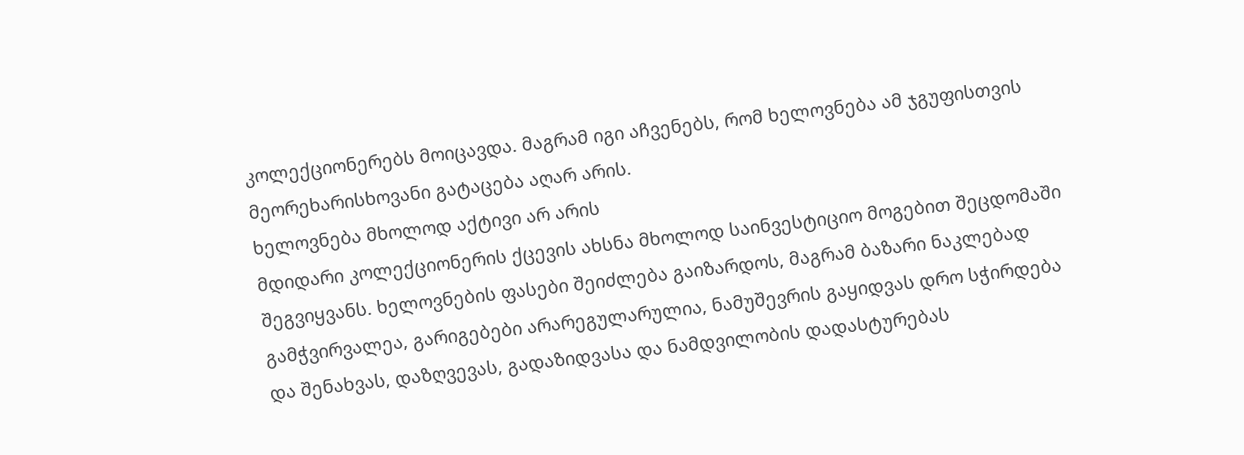კოლექციონერებს მოიცავდა. მაგრამ იგი აჩვენებს, რომ ხელოვნება ამ ჯგუფისთვის მეორეხარისხოვანი გატაცება აღარ არის.
ხელოვნება მხოლოდ აქტივი არ არის
მდიდარი კოლექციონერის ქცევის ახსნა მხოლოდ საინვესტიციო მოგებით შეცდომაში შეგვიყვანს. ხელოვნების ფასები შეიძლება გაიზარდოს, მაგრამ ბაზარი ნაკლებად გამჭვირვალეა, გარიგებები არარეგულარულია, ნამუშევრის გაყიდვას დრო სჭირდება და შენახვას, დაზღვევას, გადაზიდვასა და ნამდვილობის დადასტურებას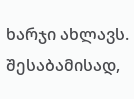ხარჯი ახლავს. შესაბამისად,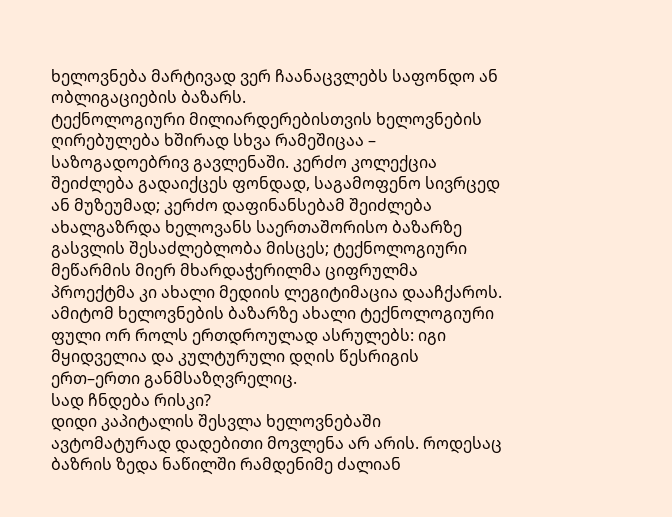ხელოვნება მარტივად ვერ ჩაანაცვლებს საფონდო ან ობლიგაციების ბაზარს.
ტექნოლოგიური მილიარდერებისთვის ხელოვნების ღირებულება ხშირად სხვა რამეშიცაა – საზოგადოებრივ გავლენაში. კერძო კოლექცია შეიძლება გადაიქცეს ფონდად, საგამოფენო სივრცედ ან მუზეუმად; კერძო დაფინანსებამ შეიძლება ახალგაზრდა ხელოვანს საერთაშორისო ბაზარზე გასვლის შესაძლებლობა მისცეს; ტექნოლოგიური მეწარმის მიერ მხარდაჭერილმა ციფრულმა პროექტმა კი ახალი მედიის ლეგიტიმაცია დააჩქაროს.
ამიტომ ხელოვნების ბაზარზე ახალი ტექნოლოგიური ფული ორ როლს ერთდროულად ასრულებს: იგი მყიდველია და კულტურული დღის წესრიგის ერთ–ერთი განმსაზღვრელიც.
სად ჩნდება რისკი?
დიდი კაპიტალის შესვლა ხელოვნებაში ავტომატურად დადებითი მოვლენა არ არის. როდესაც ბაზრის ზედა ნაწილში რამდენიმე ძალიან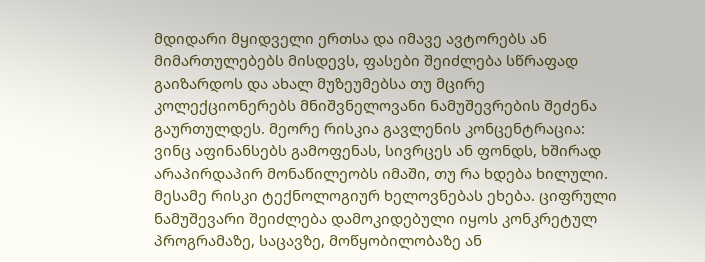მდიდარი მყიდველი ერთსა და იმავე ავტორებს ან მიმართულებებს მისდევს, ფასები შეიძლება სწრაფად გაიზარდოს და ახალ მუზეუმებსა თუ მცირე კოლექციონერებს მნიშვნელოვანი ნამუშევრების შეძენა გაურთულდეს. მეორე რისკია გავლენის კონცენტრაცია: ვინც აფინანსებს გამოფენას, სივრცეს ან ფონდს, ხშირად არაპირდაპირ მონაწილეობს იმაში, თუ რა ხდება ხილული.
მესამე რისკი ტექნოლოგიურ ხელოვნებას ეხება. ციფრული ნამუშევარი შეიძლება დამოკიდებული იყოს კონკრეტულ პროგრამაზე, საცავზე, მოწყობილობაზე ან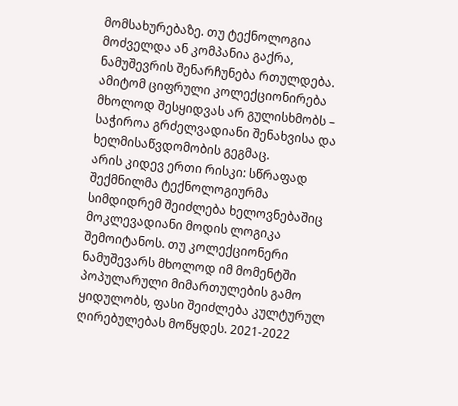მომსახურებაზე. თუ ტექნოლოგია მოძველდა ან კომპანია გაქრა, ნამუშევრის შენარჩუნება რთულდება. ამიტომ ციფრული კოლექციონირება მხოლოდ შესყიდვას არ გულისხმობს – საჭიროა გრძელვადიანი შენახვისა და ხელმისაწვდომობის გეგმაც.
არის კიდევ ერთი რისკი: სწრაფად შექმნილმა ტექნოლოგიურმა სიმდიდრემ შეიძლება ხელოვნებაშიც მოკლევადიანი მოდის ლოგიკა შემოიტანოს. თუ კოლექციონერი ნამუშევარს მხოლოდ იმ მომენტში პოპულარული მიმართულების გამო ყიდულობს, ფასი შეიძლება კულტურულ ღირებულებას მოწყდეს. 2021-2022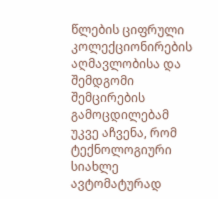წლების ციფრული კოლექციონირების აღმავლობისა და შემდგომი შემცირების გამოცდილებამ უკვე აჩვენა, რომ ტექნოლოგიური სიახლე ავტომატურად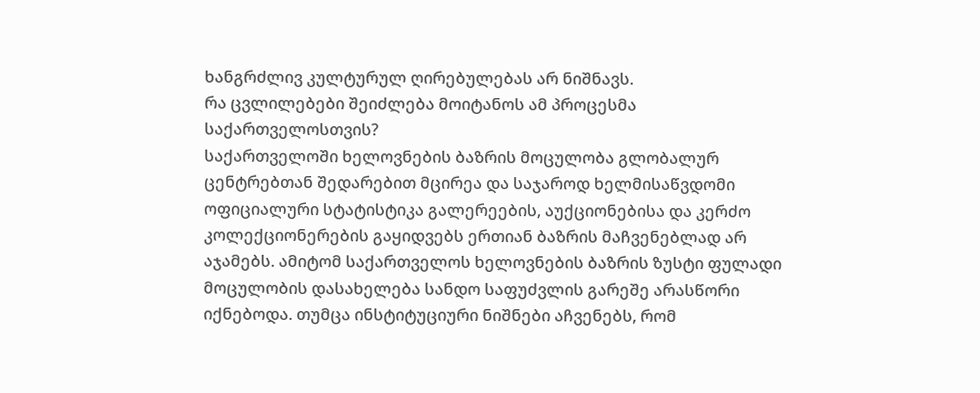ხანგრძლივ კულტურულ ღირებულებას არ ნიშნავს.
რა ცვლილებები შეიძლება მოიტანოს ამ პროცესმა საქართველოსთვის?
საქართველოში ხელოვნების ბაზრის მოცულობა გლობალურ ცენტრებთან შედარებით მცირეა და საჯაროდ ხელმისაწვდომი ოფიციალური სტატისტიკა გალერეების, აუქციონებისა და კერძო კოლექციონერების გაყიდვებს ერთიან ბაზრის მაჩვენებლად არ აჯამებს. ამიტომ საქართველოს ხელოვნების ბაზრის ზუსტი ფულადი მოცულობის დასახელება სანდო საფუძვლის გარეშე არასწორი იქნებოდა. თუმცა ინსტიტუციური ნიშნები აჩვენებს, რომ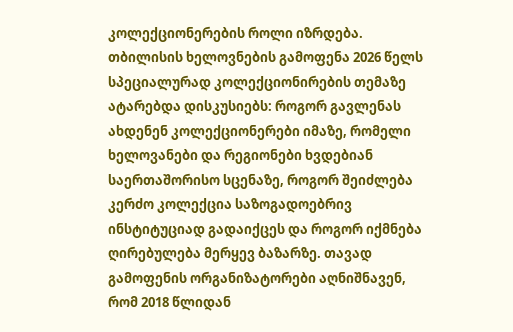კოლექციონერების როლი იზრდება.
თბილისის ხელოვნების გამოფენა 2026 წელს სპეციალურად კოლექციონირების თემაზე ატარებდა დისკუსიებს: როგორ გავლენას ახდენენ კოლექციონერები იმაზე, რომელი ხელოვანები და რეგიონები ხვდებიან საერთაშორისო სცენაზე, როგორ შეიძლება კერძო კოლექცია საზოგადოებრივ ინსტიტუციად გადაიქცეს და როგორ იქმნება ღირებულება მერყევ ბაზარზე. თავად გამოფენის ორგანიზატორები აღნიშნავენ, რომ 2018 წლიდან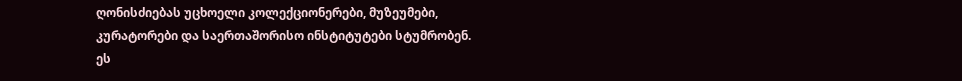ღონისძიებას უცხოელი კოლექციონერები, მუზეუმები, კურატორები და საერთაშორისო ინსტიტუტები სტუმრობენ.
ეს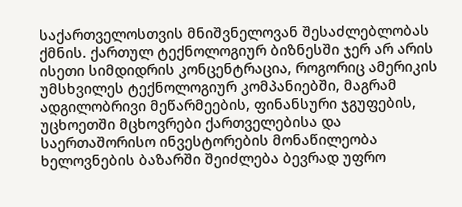საქართველოსთვის მნიშვნელოვან შესაძლებლობას ქმნის. ქართულ ტექნოლოგიურ ბიზნესში ჯერ არ არის ისეთი სიმდიდრის კონცენტრაცია, როგორიც ამერიკის უმსხვილეს ტექნოლოგიურ კომპანიებში, მაგრამ ადგილობრივი მეწარმეების, ფინანსური ჯგუფების, უცხოეთში მცხოვრები ქართველებისა და საერთაშორისო ინვესტორების მონაწილეობა ხელოვნების ბაზარში შეიძლება ბევრად უფრო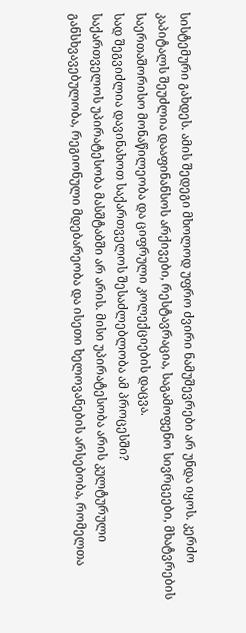სისტემური გახდეს. ამის შედეგი მხოლოდ უფრო ძვირი ნამუშევრები არ უნდა იყოს. კერძო კაპიტალს შეუძლია დააფინანსოს არქივები, რესტავრაცია, საგამოფენო სივრცეები, მხატვრების საერთაშორისო მონაწილეობა და ციფრული კოლექციების დაცვა.
სად შეგვიძლია დავინახოთ საქართველოს შესაძლებლობა ამ პროცესში?
საქართველოს უპირატესობა მასშტაბში არ არის. მისი უპირატესობა არის კულტურული განსხვავებულობა, რეგიონული მდებარეობა და ისეთი ხელოვანების არსებობა, რომელთა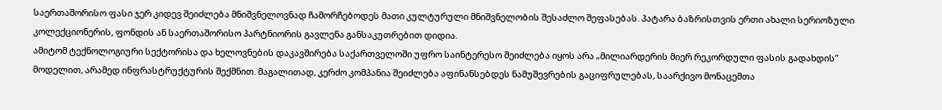საერთაშორისო ფასი ჯერ კიდევ შეიძლება მნიშვნელოვნად ჩამორჩებოდეს მათი კულტურული მნიშვნელობის შესაძლო შეფასებას. პატარა ბაზრისთვის ერთი ახალი სერიოზული კოლექციონერის, ფონდის ან საერთაშორისო პარტნიორის გავლენა განსაკუთრებით დიდია.
ამიტომ ტექნოლოგიური სექტორისა და ხელოვნების დაკავშირება საქართველოში უფრო საინტერესო შეიძლება იყოს არა „მილიარდერის მიერ რეკორდული ფასის გადახდის“ მოდელით, არამედ ინფრასტრუქტურის შექმნით. მაგალითად, კერძო კომპანია შეიძლება აფინანსებდეს ნამუშევრების გაციფრულებას, საარქივო მონაცემთა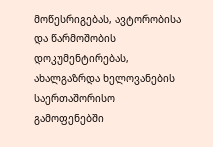მოწესრიგებას, ავტორობისა და წარმოშობის დოკუმენტირებას, ახალგაზრდა ხელოვანების საერთაშორისო გამოფენებში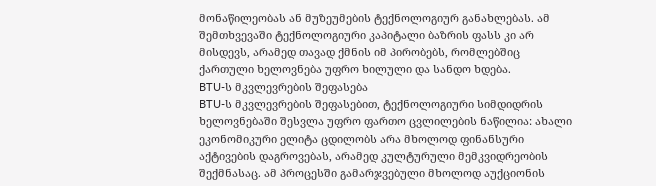მონაწილეობას ან მუზეუმების ტექნოლოგიურ განახლებას. ამ შემთხვევაში ტექნოლოგიური კაპიტალი ბაზრის ფასს კი არ მისდევს, არამედ თავად ქმნის იმ პირობებს, რომლებშიც ქართული ხელოვნება უფრო ხილული და სანდო ხდება.
BTU-ს მკვლევრების შეფასება
BTU-ს მკვლევრების შეფასებით, ტექნოლოგიური სიმდიდრის ხელოვნებაში შესვლა უფრო ფართო ცვლილების ნაწილია: ახალი ეკონომიკური ელიტა ცდილობს არა მხოლოდ ფინანსური აქტივების დაგროვებას, არამედ კულტურული მემკვიდრეობის შექმნასაც. ამ პროცესში გამარჯვებული მხოლოდ აუქციონის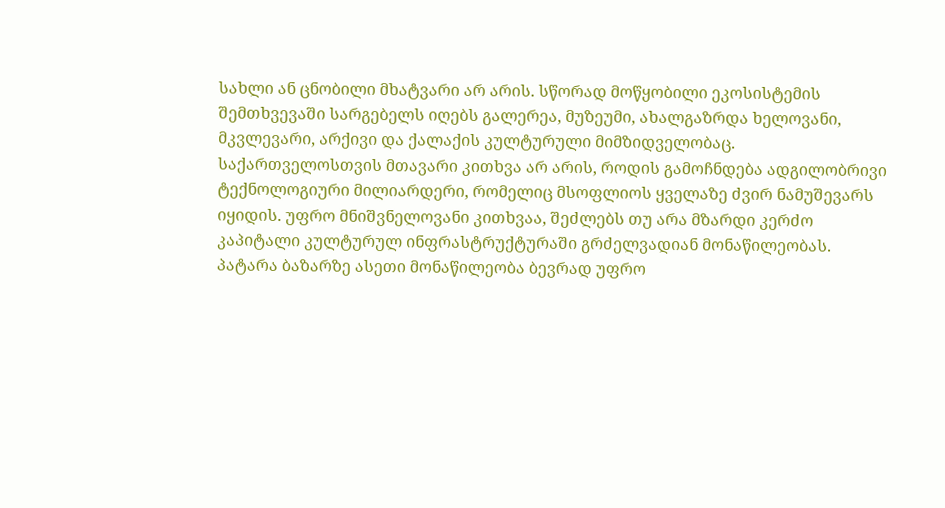სახლი ან ცნობილი მხატვარი არ არის. სწორად მოწყობილი ეკოსისტემის შემთხვევაში სარგებელს იღებს გალერეა, მუზეუმი, ახალგაზრდა ხელოვანი, მკვლევარი, არქივი და ქალაქის კულტურული მიმზიდველობაც.
საქართველოსთვის მთავარი კითხვა არ არის, როდის გამოჩნდება ადგილობრივი ტექნოლოგიური მილიარდერი, რომელიც მსოფლიოს ყველაზე ძვირ ნამუშევარს იყიდის. უფრო მნიშვნელოვანი კითხვაა, შეძლებს თუ არა მზარდი კერძო კაპიტალი კულტურულ ინფრასტრუქტურაში გრძელვადიან მონაწილეობას. პატარა ბაზარზე ასეთი მონაწილეობა ბევრად უფრო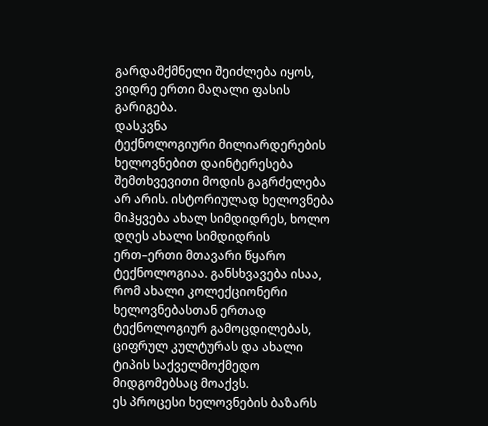გარდამქმნელი შეიძლება იყოს, ვიდრე ერთი მაღალი ფასის გარიგება.
დასკვნა
ტექნოლოგიური მილიარდერების ხელოვნებით დაინტერესება შემთხვევითი მოდის გაგრძელება არ არის. ისტორიულად ხელოვნება მიჰყვება ახალ სიმდიდრეს, ხოლო დღეს ახალი სიმდიდრის ერთ–ერთი მთავარი წყარო ტექნოლოგიაა. განსხვავება ისაა, რომ ახალი კოლექციონერი ხელოვნებასთან ერთად ტექნოლოგიურ გამოცდილებას, ციფრულ კულტურას და ახალი ტიპის საქველმოქმედო მიდგომებსაც მოაქვს.
ეს პროცესი ხელოვნების ბაზარს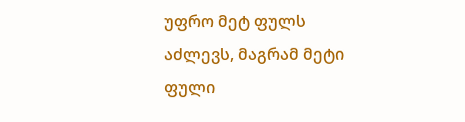უფრო მეტ ფულს აძლევს, მაგრამ მეტი ფული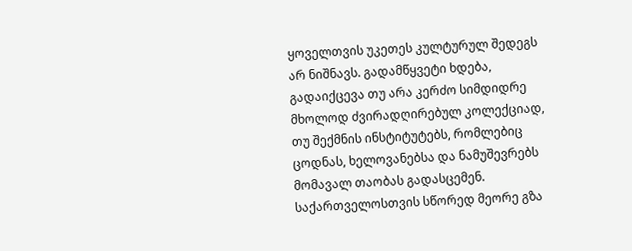ყოველთვის უკეთეს კულტურულ შედეგს არ ნიშნავს. გადამწყვეტი ხდება, გადაიქცევა თუ არა კერძო სიმდიდრე მხოლოდ ძვირადღირებულ კოლექციად, თუ შექმნის ინსტიტუტებს, რომლებიც ცოდნას, ხელოვანებსა და ნამუშევრებს მომავალ თაობას გადასცემენ.
საქართველოსთვის სწორედ მეორე გზა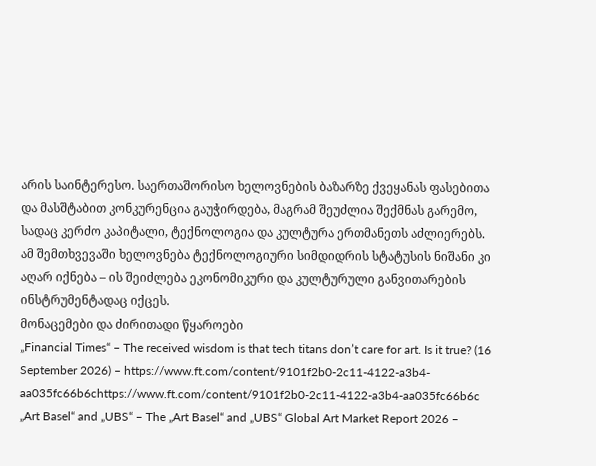არის საინტერესო. საერთაშორისო ხელოვნების ბაზარზე ქვეყანას ფასებითა და მასშტაბით კონკურენცია გაუჭირდება, მაგრამ შეუძლია შექმნას გარემო, სადაც კერძო კაპიტალი, ტექნოლოგია და კულტურა ერთმანეთს აძლიერებს. ამ შემთხვევაში ხელოვნება ტექნოლოგიური სიმდიდრის სტატუსის ნიშანი კი აღარ იქნება – ის შეიძლება ეკონომიკური და კულტურული განვითარების ინსტრუმენტადაც იქცეს.
მონაცემები და ძირითადი წყაროები
„Financial Times“ – The received wisdom is that tech titans don’t care for art. Is it true? (16 September 2026) – https://www.ft.com/content/9101f2b0-2c11-4122-a3b4-aa035fc66b6chttps://www.ft.com/content/9101f2b0-2c11-4122-a3b4-aa035fc66b6c
„Art Basel“ and „UBS“ – The „Art Basel“ and „UBS“ Global Art Market Report 2026 –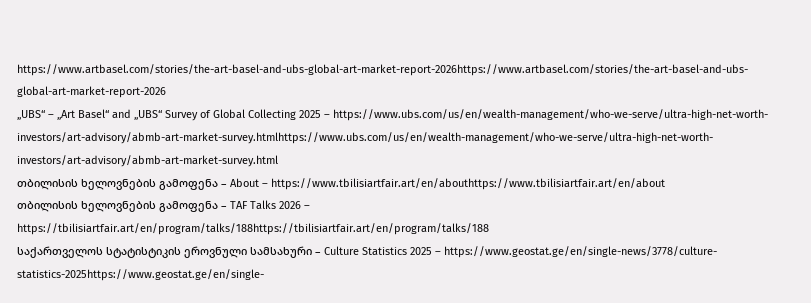https://www.artbasel.com/stories/the-art-basel-and-ubs-global-art-market-report-2026https://www.artbasel.com/stories/the-art-basel-and-ubs-global-art-market-report-2026
„UBS“ – „Art Basel“ and „UBS“ Survey of Global Collecting 2025 – https://www.ubs.com/us/en/wealth-management/who-we-serve/ultra-high-net-worth-investors/art-advisory/abmb-art-market-survey.htmlhttps://www.ubs.com/us/en/wealth-management/who-we-serve/ultra-high-net-worth-investors/art-advisory/abmb-art-market-survey.html
თბილისის ხელოვნების გამოფენა – About – https://www.tbilisiartfair.art/en/abouthttps://www.tbilisiartfair.art/en/about
თბილისის ხელოვნების გამოფენა – TAF Talks 2026 – https://tbilisiartfair.art/en/program/talks/188https://tbilisiartfair.art/en/program/talks/188
საქართველოს სტატისტიკის ეროვნული სამსახური – Culture Statistics 2025 – https://www.geostat.ge/en/single-news/3778/culture-statistics-2025https://www.geostat.ge/en/single-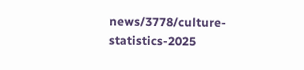news/3778/culture-statistics-2025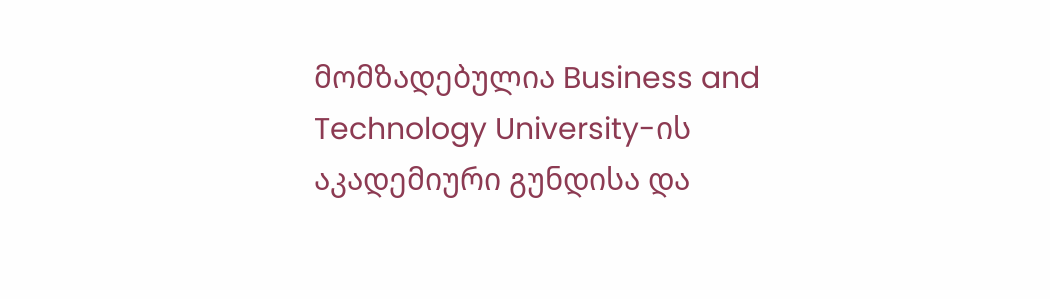მომზადებულია Business and Technology University-ის აკადემიური გუნდისა და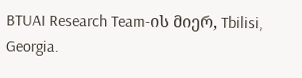BTUAI Research Team-ის მიერ, Tbilisi, Georgia.